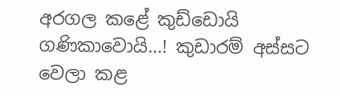අරගල කළේ කුඩ්ඩොයි ගණිකාවොයි…! කුඩාරම් අස්සට වෙලා කළ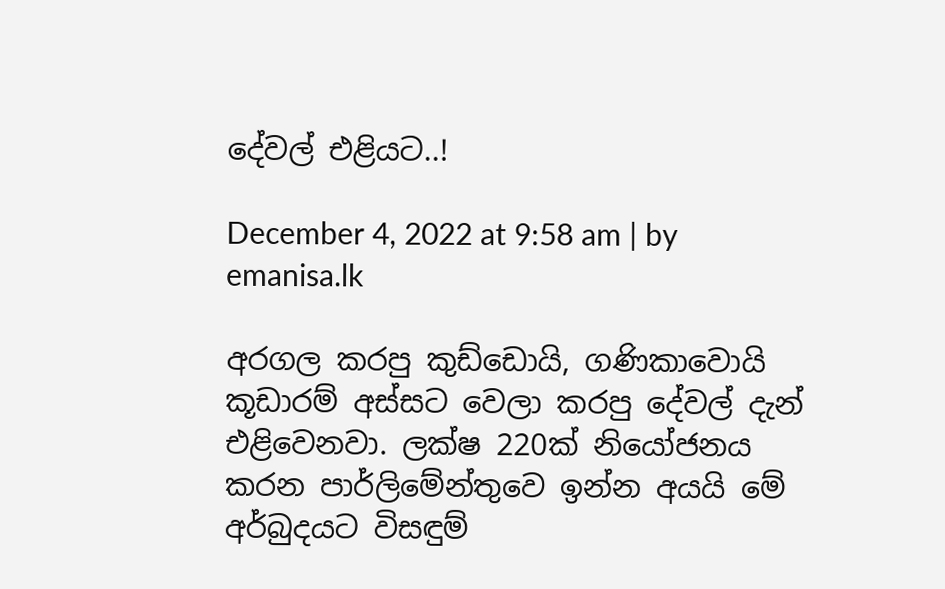දේවල් එළියට..!

December 4, 2022 at 9:58 am | by emanisa.lk

අරගල කරපු කුඩ්ඩොයි, ගණිකාවොයි කූඩාරම් අස්සට වෙලා කරපු දේවල් දැන් එළිවෙනවා. ලක්ෂ 220ක් නියෝජනය කරන පාර්ලිමේන්තුවෙ ඉන්න අයයි මේ අර්බුදයට විසඳුම්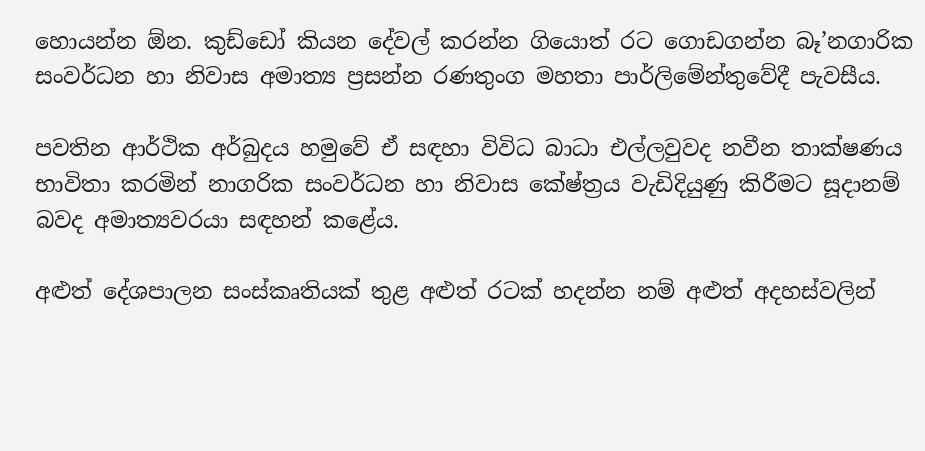හොයන්න ඕන. කුඩ්ඩෝ කියන දේවල් කරන්න ගියොත් රට ගොඩගන්න බෑ’නගාරික සංවර්ධන හා නිවාස අමාත්‍ය ප්‍රසන්න රණතුංග මහතා පාර්ලිමේන්තුවේදී පැවසීය.

පවතින ආර්ථික අර්බුදය හමුවේ ඒ සඳහා විවිධ බාධා එල්ලවුවද නවීන තාක්ෂණය භාවිතා කරමින් නාගරික සංවර්ධන හා නිවාස කේෂ්ත්‍රය වැඩිදියුණු කිරීමට සූදානම් බවද අමාත්‍යවරයා සඳහන් කළේය.

අළුත් දේශපාලන සංස්කෘතියක් තුළ අළුත් රටක් හදන්න නම් අළුත් අදහස්වලින්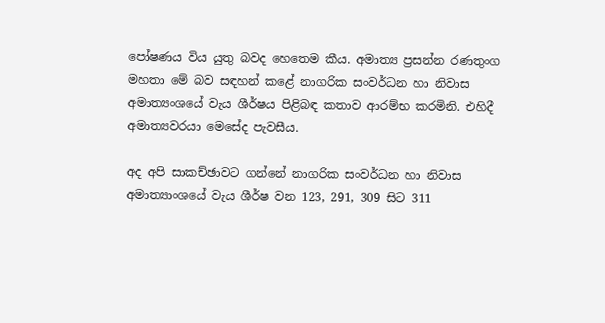පෝෂණය විය යුතු බවද හෙතෙම කීය. අමාත්‍ය ප්‍රසන්න රණතුංග මහතා මේ බව සඳහන් කළේ නාගරික සංවර්ධන හා නිවාස අමාත්‍යංශයේ වැය ශීර්ෂය පිළිබඳ කතාව ආරම්භ කරමිනි. එහිදී අමාත්‍යවරයා මෙසේද පැවසීය.

අද අපි සාකච්ඡාවට ගන්නේ නාගරික සංවර්ධන හා නිවාස අමාත්‍යාංශයේ වැය ශීර්ෂ වන 123, 291, 309 සිට 311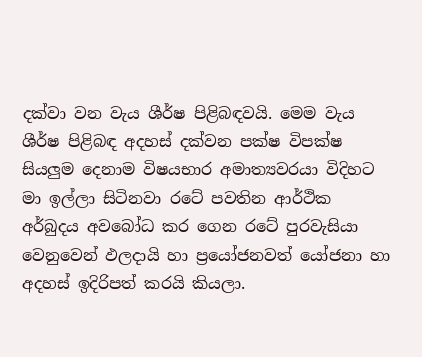දක්වා වන වැය ශීර්ෂ පිළිබඳවයි. මෙම වැය ශීර්ෂ පිළිබඳ අදහස් දක්වන පක්ෂ විපක්ෂ සියලුම දෙනාම විෂයභාර අමාත්‍යවරයා විදිහට මා ඉල්ලා සිටිනවා රටේ පවතින ආර්ථික අර්බුදය අවබෝධ කර ගෙන රටේ පුරවැසියා වෙනුවෙන් ඵලදායි හා ප්‍රයෝජනවත් යෝජනා හා අදහස් ඉදිරිපත් කරයි කියලා.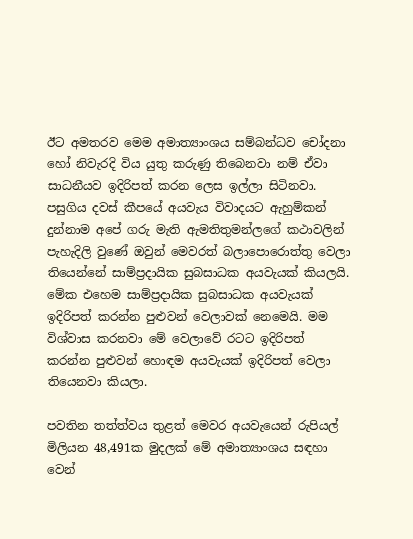ඊට අමතරව මෙම අමාත්‍යාංශය සම්බන්ධව චෝදනා හෝ නිවැරදි විය යුතු කරුණු තිබෙනවා නම් ඒවා සාධනීයව ඉදිරිපත් කරන ලෙස ඉල්ලා සිටිනවා. පසුගිය දවස් කීපයේ අයවැය විවාදයට ඇහුම්කන් දුන්නාම අපේ ගරු මැති ඇමතිතුමන්ලගේ කථාවලින් පැහැදිලි වු‍ණේ ඔවුන් මෙවරත් බලාපොරොත්තු වෙලා තියෙන්නේ සාම්ප්‍රදායික සුබසාධක අයවැයක් කියලයි. මේක එහෙම සාම්ප්‍රදායික සුබසාධක අයවැයක් ඉදිරිපත් කරන්න පුළුවන් වෙලාවක් නෙමෙයි. මම විශ්වාස කරනවා මේ වෙලාවේ රටට ඉදිරිපත් කරන්න පුළුවන් හොඳම අයවැයක් ඉදිරිපත් වෙලා තියෙනවා කියලා.

පවතින තත්ත්වය තුළත් මෙවර අයවැයෙන් රුපියල් මිලියන 48,491ක මුදලක් මේ අමාත්‍යාංශය සඳහා වෙන්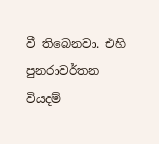වී තිබෙනවා. එහි පුනරාවර්තන වියදම්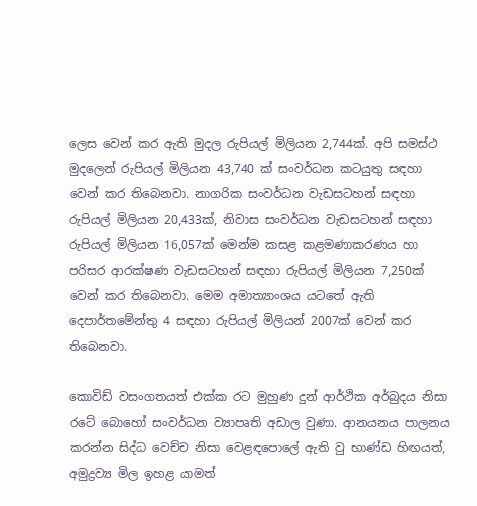ලෙස වෙන් කර ඇති මුදල රුපියල් මිලියන 2,744ක්. අපි සමස්ථ මුදලෙන් රුපියල් මිලියන 43,740 ක් සංවර්ධන කටයුතු සඳහා වෙන් කර තිබෙනවා. නාගරික සංවර්ධන වැඩසටහන් සඳහා රුපියල් මිලියන 20,433ක්, නිවාස සංවර්ධන වැඩසටහන් සඳහා රුපියල් මිලියන 16,057ක් මෙන්ම කසළ කළමණාකරණය හා පරිසර ආරක්ෂණ වැඩසටහන් සඳහා රුපියල් මිලියන 7,250ක් වෙන් කර තිබෙනවා. මෙම අමාත්‍යාංශය යටතේ ඇති දෙපාර්තමේන්තු 4 සඳහා රුපියල් මිලියන් 2007ක් වෙන් කර තිබෙනවා.

කොවිඩ් වසංගතයත් එක්ක රට මුහුණ දුන් ආර්ථික අර්බුදය නිසා රටේ බොහෝ සංවර්ධන ව්‍යාපෘති අඩාල වුණා. ආනයනය පාලනය කරන්න සිද්ධ වෙච්ච නිසා වෙළඳපොලේ ඇති වු භාණ්ඩ හිඟයත්, අමුද්‍රව්‍ය මිල ඉහළ යාමත්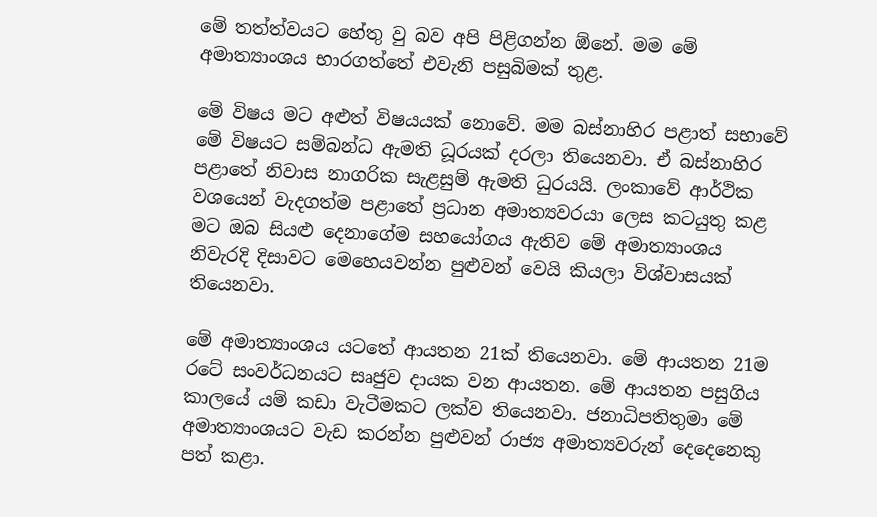මේ තත්ත්වයට හේතු වු බව අපි පිළිගන්න ඕනේ. මම මේ අමාත්‍යාංශය භාරගත්තේ එවැනි පසුබිමක් තුළ.

මේ විෂය මට අළුත් විෂයයක් නොවේ. මම බස්නාහිර පළාත් සභාවේ මේ විෂයට සම්බන්ධ ඇමති ධූරයක් දරලා තියෙනවා. ඒ බස්නාහිර පළාතේ නිවාස නාගරික සැළසුම් ඇමති ධුරයයි. ලංකාවේ ආර්ථික වශයෙන් වැදගත්ම පළාතේ ප්‍රධාන අමාත්‍යවරයා ලෙස කටයුතු කළ මට ඔබ සියළු දෙනාගේම සහයෝගය ඇතිව මේ අමාත්‍යාංශය නිවැරදි දිසාවට මෙහෙයවන්න පුළුවන් වෙයි කියලා විශ්වාසයක් තියෙනවා.

මේ අමාත්‍යාංශය යටතේ ආයතන 21ක් තියෙනවා. මේ ආයතන 21ම රටේ සංවර්ධනයට සෘජුව දායක වන ආයතන. මේ ආයතන පසුගිය කාලයේ යම් කඩා වැටීමකට ලක්ව තියෙනවා. ජනාධිපතිතුමා මේ අමාත්‍යාංශයට වැඩ කරන්න පුළුවන් රාජ්‍ය අමාත්‍යවරුන් දෙදෙනෙකු පත් කළා.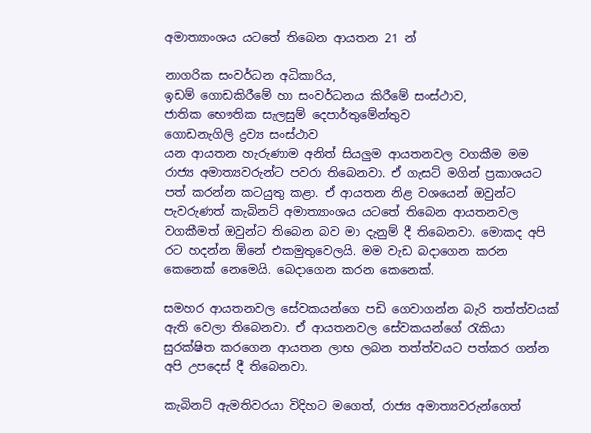අමාත්‍යාංශය යටතේ තිබෙන ආයතන 21 න්

නාගරික සංවර්ධන අධිකාරිය,
ඉඩම් ගොඩකිරීමේ හා සංවර්ධනය කිරීමේ සංස්ථාව,
ජාතික භෞතික සැලසුම් දෙපාර්තුමේන්තුව
ගොඩනැගිලි ද්‍රව්‍ය සංස්ථාව
යන ආයතන හැරුණාම අනිත් සියලුම ආයතනවල වගකීම මම රාජ්‍ය අමාත්‍යවරුන්ට පවරා තිබෙනවා. ඒ ගැසට් මගින් ප්‍රකාශයට පත් කරන්න කටයුතු කළා. ඒ ආයතන නිළ වශයෙන් ඔවුන්ට පැවරුණත් කැබිනට් අමාත්‍යාංශය යටතේ තිබෙන ආයතනවල වගකීමත් ඔවුන්ට තිබෙන බව මා දැනුම් දී තිබෙනවා. මොකද අපි රට හදන්න ඕනේ එකමුතුවෙලයි. මම වැඩ බදාගෙන කරන කෙනෙක් නෙමෙයි. බෙදාගෙන කරන කෙනෙක්.

සමහර ආයතනවල සේවකයන්ගෙ පඩි ගෙවාගන්න බැරි තත්ත්වයක් ඇති වෙලා තිබෙනවා. ඒ ආයතනවල සේවකයන්ගේ රැකියා සුරක්ෂිත කරගෙන ආයතන ලාභ ලබන තත්ත්වයට පත්කර ගන්න අපි උපදෙස් දී තිබෙනවා.

කැබිනට් ඇමතිවරයා විදිහට මගෙත්, රාජ්‍ය අමාත්‍යවරුන්ගෙත්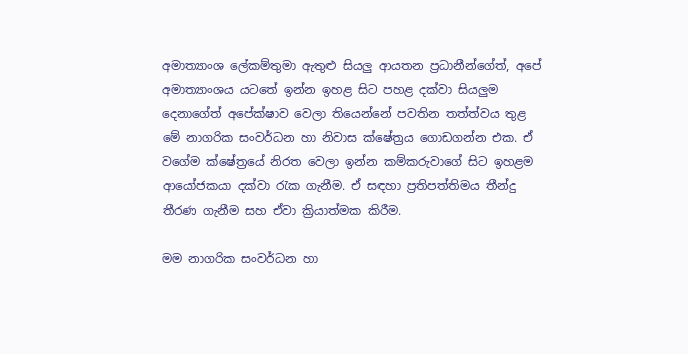අමාත්‍යාංශ ලේකම්තුමා ඇතුළු සියලු ආයතන ප්‍රධානීන්ගේත්, අපේ අමාත්‍යාංශය යටතේ ඉන්න ඉහළ සිට පහළ දක්වා සියලුම දෙනාගේත් අපේක්ෂාව වෙලා තියෙන්නේ පවතින තත්ත්වය තුළ මේ නාගරික සංවර්ධන හා නිවාස ක්ෂේත්‍රය ගොඩගන්න එක. ඒ වගේම ක්ෂේත්‍රයේ නිරත වෙලා ඉන්න කම්කරුවාගේ සිට ඉහළම ආයෝජකයා දක්වා රැක ගැනීම. ඒ සඳහා ප්‍රතිපත්තිමය තීන්දු තීරණ ගැනීම සහ ඒවා ක්‍රියාත්මක කිරීම.

මම නාගරික සංවර්ධන හා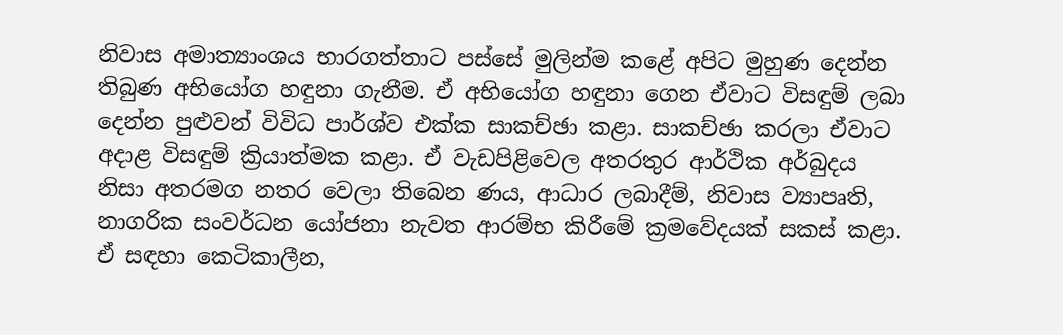නිවාස අමාත්‍යාංශය භාරගත්තාට පස්සේ මුලින්ම කළේ අපිට මුහුණ දෙන්න තිබුණ අභියෝග හඳුනා ගැනීම. ඒ අභියෝග හඳුනා ගෙන ඒවාට විසඳුම් ලබා දෙන්න පුළුවන් විවිධ පාර්ශ්ව එක්ක සාකච්ඡා කළා. සාකච්ඡා කරලා ඒවාට අදාළ විසඳුම් ක්‍රියාත්මක කළා. ඒ වැඩපිළිවෙල අතරතුර ආර්ථික අර්බුදය නිසා අතරමග නතර වෙලා තිබෙන ණය, ආධාර ලබාදීම්, නිවාස ව්‍යාපෘති, නාගරික සංවර්ධන යෝජනා නැවත ආරම්භ කිරීමේ ක්‍රමවේදයක් සකස් කළා. ඒ සඳහා කෙටිකාලීන,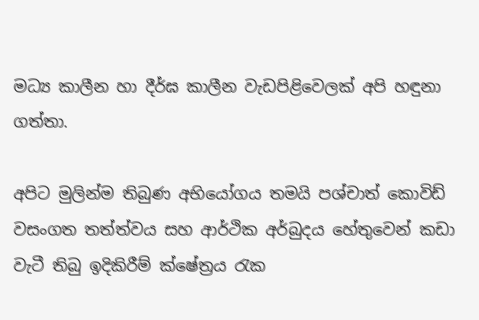මධ්‍ය කාලීන හා දීර්ඝ කාලීන වැඩපිළිවෙලක් අපි හඳුනා ගත්තා.

අපිට මුලින්ම තිබුණ අභියෝගය තමයි පශ්චාත් කොවිඩ් වසංගත තත්ත්වය සහ ආර්ථික අර්බුදය හේතුවෙන් කඩා වැටී තිබු ඉදිකිරීම් ක්ෂේත්‍රය රැක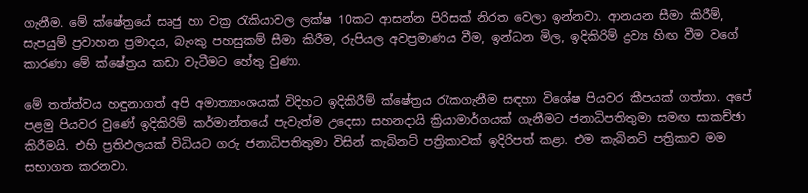ගැනීම. මේ ක්ෂේත්‍රයේ සෘජු හා වක්‍ර රැකියාවල ලක්ෂ 10කට ආසන්න පිරිසක් නිරත වෙලා ඉන්නවා. ආනයන සීමා කිරීම්, සැපයුම් ප්‍රවාහන ප්‍රමාදය, බැංකු පහසුකම් සීමා කිරීම, රුපියල අවප්‍රමාණය වීම, ඉන්ධන මිල, ඉදිකිරිම් ද්‍රව්‍ය හිඟ වීම වගේ කාරණා මේ ක්ෂේත්‍රය කඩා වැටීමට හේතු වුණා.

මේ තත්ත්වය හඳුනාගත් අපි අමාත්‍යාංශයක් විදිහට ඉදිකිරීම් ක්ෂේත්‍රය රැකගැනීම සඳහා විශේෂ පියවර කීපයක් ගත්තා. අපේ පළමු පියවර වුණේ ඉදිකිරිම් කර්මාන්තයේ පැවැත්ම උදෙසා සහනදායි ක්‍රියාමාර්ගයක් ගැනීමට ජනාධිපතිතුමා සමඟ සාකච්ඡා කිරීමයි. එහි ප්‍රතිඵලයක් විධියට ගරු ජනාධිපතිතුමා විසින් කැබිනට් පත්‍රිකාවක් ඉදිරිපත් කළා. එම කැබිනට් පත්‍රිකාව මම සභාගත කරනවා.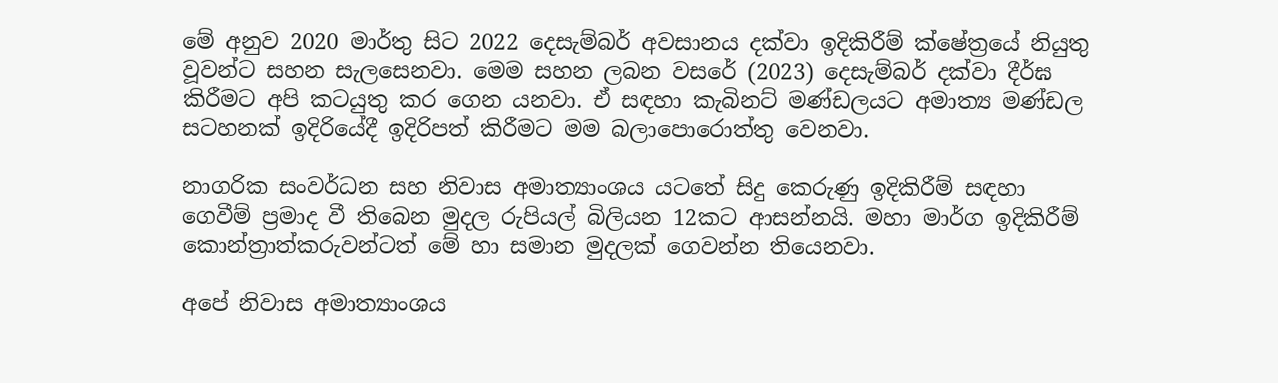මේ අනුව 2020 මාර්තු සිට 2022 දෙසැම්බර් අවසානය දක්වා ඉදිකිරීම් ක්ෂේත්‍රයේ නියුතු වූවන්ට සහන සැලසෙනවා. මෙම සහන ලබන වසරේ (2023) දෙසැම්බර් දක්වා දීර්ඝ කිරීමට අපි කටයුතු කර ගෙන යනවා. ඒ සඳහා කැබිනට් මණ්ඩලයට අමාත්‍ය මණ්ඩල සටහනක් ඉදිරියේදී ඉදිරිපත් කිරීමට මම බලාපොරොත්තු වෙනවා.

නාගරික සංවර්ධන සහ නිවාස අමාත්‍යාංශය යටතේ සිදු කෙරුණු ඉදිකිරීම් සඳහා ගෙවීම් ප්‍රමාද වී තිබෙන මුදල රුපියල් බිලියන 12කට ආසන්නයි. මහා මාර්ග ඉදිකිරීම් කොන්ත්‍රාත්කරුවන්ටත් මේ හා සමාන මුදලක් ගෙවන්න තියෙනවා.

අපේ නිවාස අමාත්‍යාංශය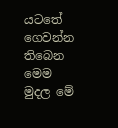යටතේ ගෙවන්න තිබෙන මෙම මුදල මේ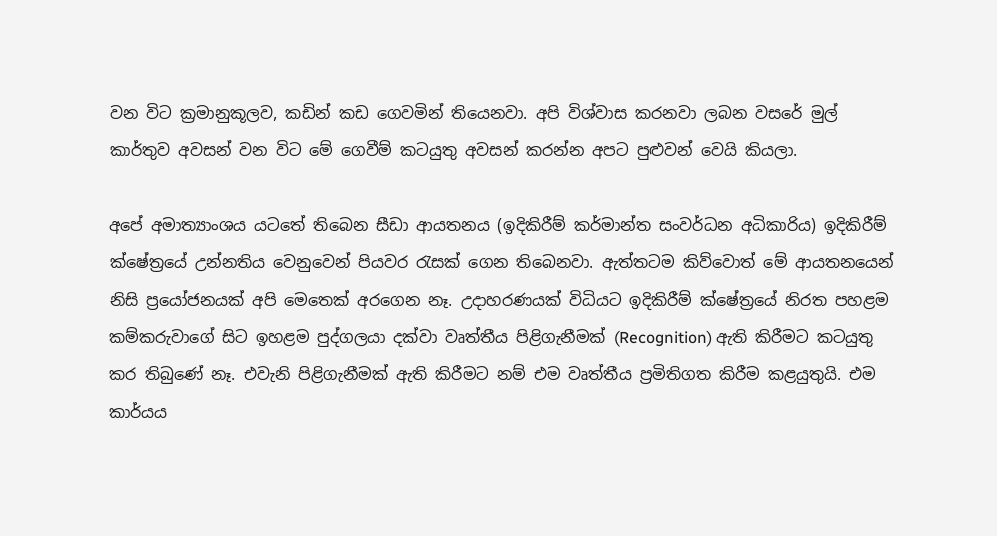වන විට ක්‍රමානුකූලව, කඩින් කඩ ගෙවමින් තියෙනවා. අපි විශ්වාස කරනවා ලබන වසරේ මුල් කාර්තුව අවසන් වන විට මේ ගෙවීම් කටයුතු අවසන් කරන්න අපට පුළුවන් වෙයි කියලා.

අපේ අමාත්‍යාංශය යටතේ තිබෙන සීඩා ආයතනය (ඉදිකිරීම් කර්මාන්ත සංවර්ධන අධිකාරිය) ඉදිකිරීම් ක්ෂේත්‍රයේ උන්නතිය වෙනුවෙන් පියවර රැසක් ගෙන තිබෙනවා. ඇත්තටම කිව්වොත් මේ ආයතනයෙන් නිසි ප්‍රයෝජනයක් අපි මෙතෙක් අරගෙන නෑ. උදාහරණයක් විධියට ඉදිකිරීම් ක්ෂේත්‍රයේ නිරත පහළම කම්කරුවාගේ සිට ඉහළම පුද්ගලයා දක්වා වෘත්තීය පිළිගැනීමක් (Recognition) ඇති කිරීමට කටයුතු කර තිබුණේ නෑ. එවැනි පිළිගැනීමක් ඇති කිරීමට නම් එම වෘත්තීය ප්‍රමිතිගත කිරීම කළයුතුයි. එම කාර්යය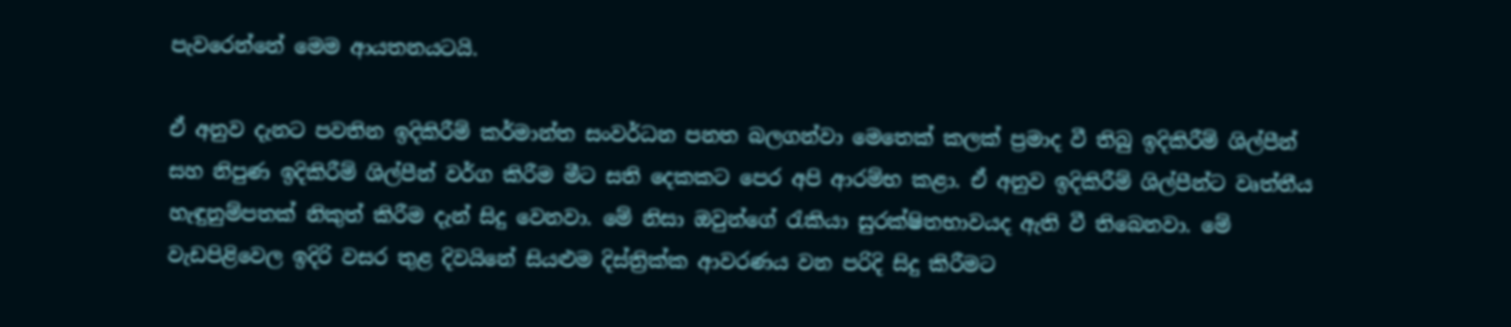පැවරෙන්නේ මෙම ආයතනයටයි.

ඒ අනුව දැනට පවතින ඉදිකිරීම් කර්මාන්ත සංවර්ධන පනත බලගන්වා මෙතෙක් කලක් ප්‍රමාද වී තිබු ඉදිකිරීම් ශිල්පීන් සහ නිපුණ ඉදිකිරීම් ශිල්පීන් වර්ග කිරීම මීට සති දෙකකට පෙර අපි ආරම්භ කළා. ඒ අනුව ඉදිකිරීම් ශිල්පීන්ට වෘත්තීය හැඳුනුම්පතක් නිකුත් කිරීම දැන් සිදු වෙනවා. මේ නිසා ඔවුන්ගේ රැකියා සුරක්ෂිතභාවයද ඇති වී තිබෙනවා. මේ වැඩපිළිවෙල ඉදිරි වසර තුළ දිවයිනේ සියළුම දිස්ත්‍රික්ක ආවරණය වන පරිදි සිදු කිරීමට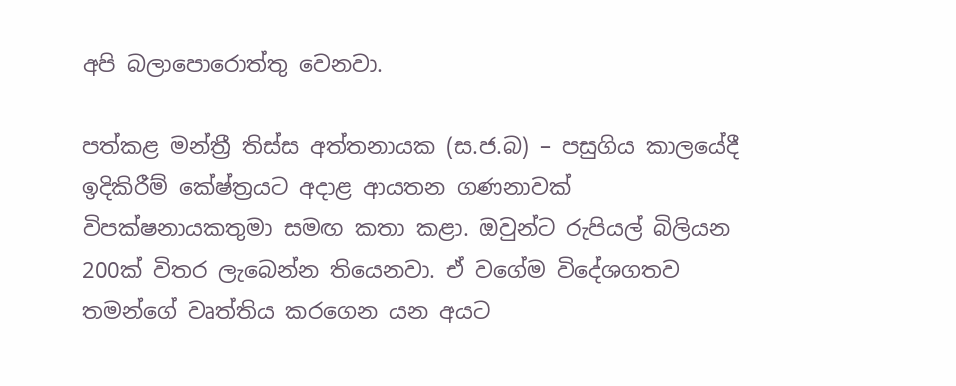අපි බලාපොරොත්තු වෙනවා.

පත්කළ මන්ත්‍රී තිස්ස අත්තනායක (ස.ජ.බ) – පසුගිය කාලයේදී ඉදිකිරීම් කේෂ්ත්‍රයට අදාළ ආයතන ගණනාවක් විපක්ෂනායකතුමා සමඟ කතා කළා. ඔවුන්ට රුපියල් බිලියන 200ක් විතර ලැබෙන්න තියෙනවා. ඒ වගේම විදේශගතව තමන්ගේ වෘත්තිය කරගෙන යන අයට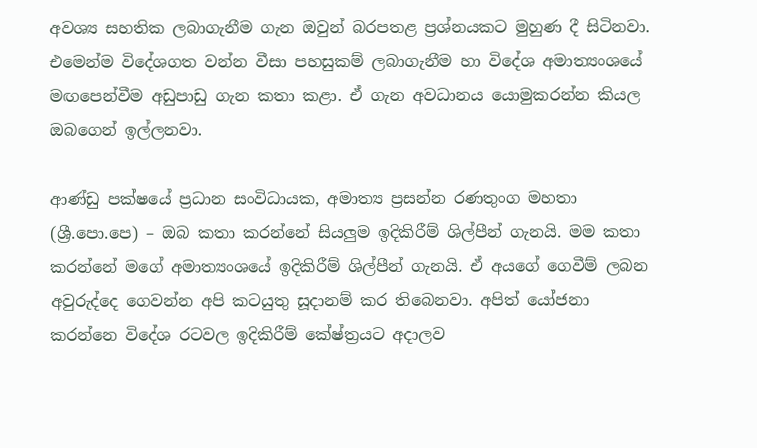අවශ්‍ය සහතික ලබාගැනීම ගැන ඔවුන් බරපතළ ප්‍රශ්නයකට මුහුණ දී සිටිනවා. එමෙන්ම විදේශගත වන්න වීසා පහසුකම් ලබාගැනීම හා විදේශ අමාත්‍යංශයේ මඟපෙන්වීම අඩුපාඩු ගැන කතා කළා. ඒ ගැන අවධානය යොමුකරන්න කියල ඔබගෙන් ඉල්ලනවා.

ආණ්ඩු පක්ෂයේ ප්‍රධාන සංවිධායක, අමාත්‍ය ප්‍රසන්න රණතුංග මහතා (ශ්‍රී.පො.පෙ) – ඔබ කතා කරන්නේ සියලුම ඉදිකිරීම් ශිල්පීන් ගැනයි. මම කතා කරන්නේ මගේ අමාත්‍යංශයේ ඉදිකිරීම් ශිල්පීන් ගැනයි. ඒ අයගේ ගෙවීම් ලබන අවුරුද්දෙ ගෙවන්න අපි කටයුතු සූදානම් කර තිබෙනවා. අපිත් යෝජනා කරන්නෙ විදේශ රටවල ඉදිකිරීම් කේෂ්ත්‍රයට අදාලව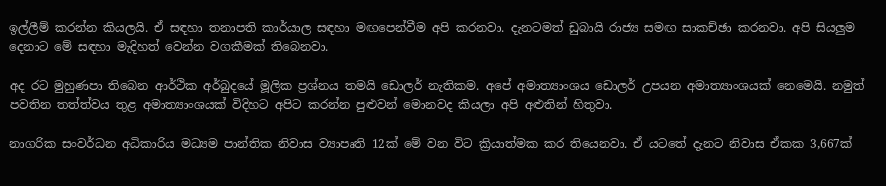ඉල්ලීම් කරන්න කියලයි. ඒ සඳහා තනාපති කාර්යාල සඳහා මඟපෙන්වීම අපි කරනවා. දැනටමත් ඩුබායි රාජ්‍ය සමඟ සාකච්ඡා කරනවා. අපි සියලුම දෙනාට මේ සඳහා මැදිහත් වෙන්න වගකීමක් තිබෙනවා.

අද රට මුහුණපා තිබෙන ආර්ථික අර්බුදයේ මූලික ප්‍රශ්නය තමයි ඩොලර් නැතිකම. අපේ අමාත්‍යාංශය ඩොලර් උපයන අමාත්‍යාංශයක් නෙමෙයි. නමුත් පවතින තත්ත්වය තුළ අමාත්‍යාංශයක් විදිහට අපිට කරන්න පුළුවන් මොනවද කියලා අපි අළුතින් හිතුවා.

නාගරික සංවර්ධන අධිකාරිය මධ්‍යම පාන්තික නිවාස ව්‍යාපෘති 12ක් මේ වන විට ක්‍රියාත්මක කර තියෙනවා. ඒ යටතේ දැනට නිවාස ඒකක 3,667ක්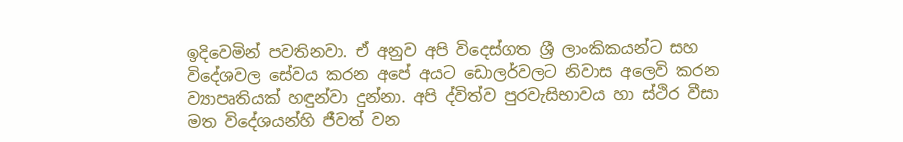ඉදිවෙමින් පවතිනවා. ඒ අනුව අපි විදෙස්ගත ශ්‍රී ලාංකිකයන්ට සහ විදේශවල සේවය කරන අපේ අයට ඩොලර්වලට නිවාස අලෙවි කරන ව්‍යාපෘතියක් හඳුන්වා දුන්නා. අපි ද්විත්ව පුරවැසිභාවය හා ස්ථිර වීසා මත විදේශයන්හි ජීවත් වන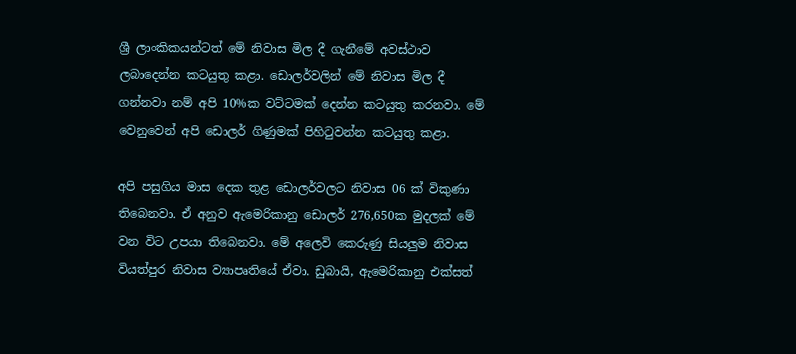ශ්‍රී ලාංකිකයන්ටත් මේ නිවාස මිල දී ගැනීමේ අවස්ථාව ලබාදෙන්න කටයුතු කළා. ඩොලර්වලින් මේ නිවාස මිල දී ගන්නවා නම් අපි 10%ක වට්ටමක් දෙන්න කටයුතු කරනවා. මේ වෙනුවෙන් අපි ඩොලර් ගිණුමක් පිහිටුවන්න කටයුතු කළා.

අපි පසුගිය මාස දෙක තුළ ඩොලර්වලට නිවාස 06 ක් විකුණා තිබෙනවා. ඒ අනුව ඇමෙරිකානු ඩොලර් 276,650ක මුදලක් මේ වන විට උපයා තිබෙනවා. මේ අලෙවි කෙරුණු සියලුම නිවාස වියත්පුර නිවාස ව්‍යාපෘතියේ ඒවා. ඩුබායි, ඇමෙරිකානු එක්සත්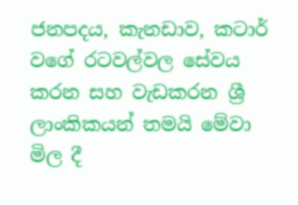ජනපදය, කැනඩාව, කටාර් වගේ රටවල්වල සේවය කරන සහ වැඩකරන ශ්‍රී ලාංකිකයන් තමයි මේවා මිල දී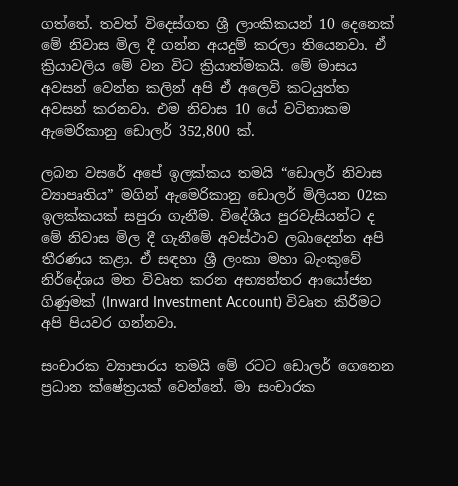ගත්තේ. තවත් විදෙස්ගත ශ්‍රී ලාංකිකයන් 10 දෙනෙක් මේ නිවාස මිල දී ගන්න අයදුම් කරලා තියෙනවා. ඒ ක්‍රියාවලිය මේ වන විට ක්‍රියාත්මකයි. මේ මාසය අවසන් වෙන්න කලින් අපි ඒ අලෙවි කටයුත්ත අවසන් කරනවා. එම නිවාස 10 යේ වටිනාකම ඇමෙරිකානු ඩොලර් 352,800 ක්.

ලබන වසරේ අපේ ඉලක්කය තමයි “ඩොලර් නිවාස ව්‍යාපෘතිය” මගින් ඇමෙරිකානු ඩොලර් මිලියන 02ක ඉලක්කයක් සපුරා ගැනීම. විදේශීය පුරවැසියන්ට ද මේ නිවාස මිල දී ගැනීමේ අවස්ථාව ලබාදෙන්න අපි තීරණය කළා. ඒ සඳහා ශ්‍රී ලංකා මහා බැංකුවේ නිර්දේශය මත විවෘත කරන අභ්‍යන්තර ආයෝජන ගිණුමක් (Inward Investment Account) විවෘත කිරීමට අපි පියවර ගන්නවා.

සංචාරක ව්‍යාපාරය තමයි මේ රටට ඩොලර් ගෙනෙන ප්‍රධාන ක්ෂේත්‍රයක් වෙන්නේ. මා සංචාරක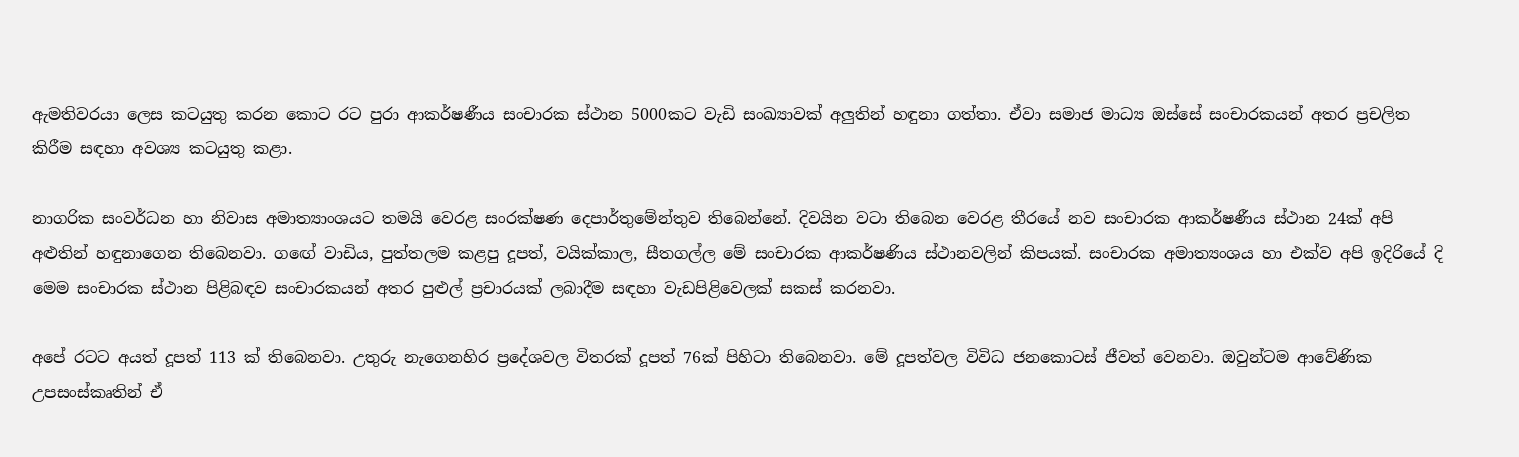ඇමතිවරයා ලෙස කටයුතු කරන කොට රට පුරා ආකර්ෂණීය සංචාරක ස්ථාන 5000කට වැඩි සංඛ්‍යාවක් අලුතින් හඳුනා ගත්තා. ඒවා සමාජ මාධ්‍ය ඔස්සේ සංචාරකයන් අතර ප්‍රචලිත කිරීම සඳහා අවශ්‍ය කටයුතු කළා.

නාගරික සංවර්ධන හා නිවාස අමාත්‍යාංශයට තමයි වෙරළ සංරක්ෂණ දෙපාර්තුමේන්තුව තිබෙන්නේ. දිවයින වටා තිබෙන වෙරළ තීරයේ නව සංචාරක ආකර්ෂණීය ස්ථාන 24ක් අපි අළුතින් හඳුනාගෙන තිබෙනවා. ගඟේ වාඩිය, පුත්තලම කළපු දූපත්, වයික්කාල, සීතගල්ල මේ සංචාරක ආකර්ෂණිය ස්ථානවලින් කිපයක්. සංචාරක අමාත්‍යංශය හා එක්ව අපි ඉදිරියේ දි මෙම සංචාරක ස්ථාන පිළිබඳව සංචාරකයන් අතර පුළුල් ප්‍රචාරයක් ලබාදීම සඳහා වැඩපිළිවෙලක් සකස් කරනවා.

අපේ රටට අයත් දූපත් 113 ක් තිබෙනවා. උතුරු නැගෙනහිර ප්‍රදේශවල විතරක් දූපත් 76ක් පිහිටා තිබෙනවා. මේ දූපත්වල විවිධ ජනකොටස් ජීවත් වෙනවා. ඔවුන්ටම ආවේණික උපසංස්කෘතින් ඒ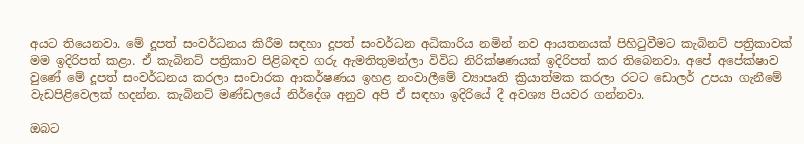අයට තියෙනවා. මේ දූපත් සංවර්ධනය කිරීම සඳහා දූපත් සංවර්ධන අධිකාරිය නමින් නව ආයතනයක් පිහිටුවීමට කැබිනට් පත්‍රිකාවක් මම ඉදිරිපත් කළා. ඒ කැබිනට් පත්‍රිකාව පිළිබඳව ගරු ඇමතිතුමන්ලා විවිධ නිරික්ෂණයක් ඉදිරිපත් කර තිබෙනවා. අපේ අපේක්ෂාව වුණේ මේ දූපත් සංවර්ධනය කරලා සංචාරක ආකර්ෂණය ඉහළ නංවාලීමේ ව්‍යාපෘති ක්‍රියාත්මක කරලා රටට ඩොලර් උපයා ගැනීමේ වැඩපිළිවෙලක් හදන්න. කැබිනට් මණ්ඩලයේ නිර්දේශ අනුව අපි ඒ සඳහා ඉදිරියේ දී අවශ්‍ය පියවර ගන්නවා.

ඔබට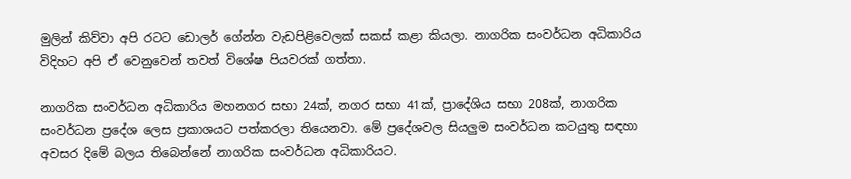මුලින් කිව්වා අපි රටට ඩොලර් ගේන්න වැඩපිළිවෙලක් සකස් කළා කියලා. නාගරික සංවර්ධන අධිකාරිය විදිහට අපි ඒ වෙනුවෙන් තවත් විශේෂ පියවරක් ගත්තා.

නාගරික සංවර්ධන අධිකාරිය මහනගර සභා 24ක්, නගර සභා 41ක්, ප්‍රාදේශිය සභා 208ක්, නාගරික සංවර්ධන ප්‍රදේශ ලෙස ප්‍රකාශයට පත්කරලා තියෙනවා. මේ ප්‍රදේශවල සියලුම සංවර්ධන කටයුතු සඳහා අවසර දිමේ බලය තිබෙන්නේ නාගරික සංවර්ධන අධිකාරියට.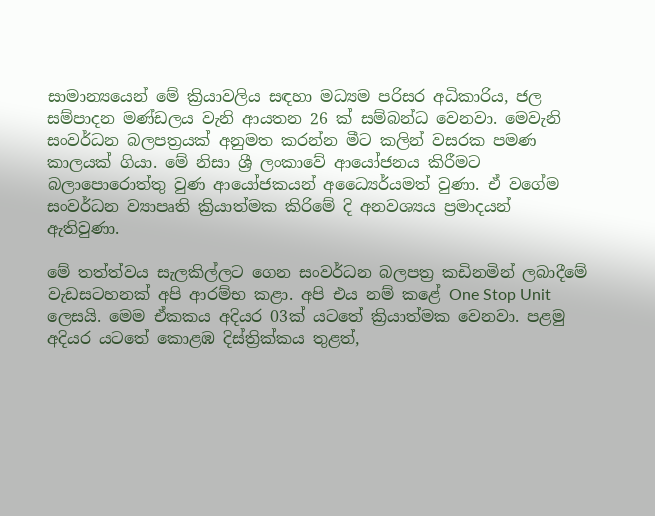සාමාන්‍යයෙන් මේ ක්‍රියාවලිය සඳහා මධ්‍යම පරිසර අධිකාරිය, ජල සම්පාදන මණ්ඩලය වැනි ආයතන 26 ක් සම්බන්ධ වෙනවා. මෙවැනි සංවර්ධන බලපත්‍රයක් අනුමත කරන්න මීට කලින් වසරක පමණ කාලයක් ගියා. මේ නිසා ශ්‍රී ලංකාවේ ආයෝජනය කිරීමට බලාපොරොත්තු වුණ ආයෝජකයන් අධ්‍යෛර්යමත් වුණා. ඒ වගේම සංවර්ධන ව්‍යාපෘති ක්‍රියාත්මක කිරිමේ දි අනවශ්‍යය ප්‍රමාදයන් ඇතිවුණා.

මේ තත්ත්වය සැලකිල්ලට ගෙන සංවර්ධන බලපත්‍ර කඩිනමින් ලබාදීමේ වැඩසටහනක් අපි ආරම්භ කළා. අපි එය නම් කළේ One Stop Unit ලෙසයි. මෙම ඒකකය අදියර 03ක් යටතේ ක්‍රියාත්මක වෙනවා. පළමු අදියර යටතේ කොළඹ දිස්ත්‍රික්කය තුළත්,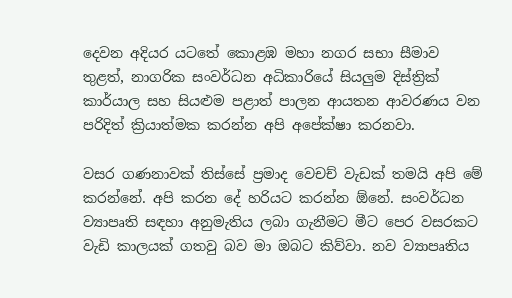දෙවන අදියර යටතේ කොළඹ මහා නගර සභා සීමාව තුළත්, නාගරික සංවර්ධන අධිකාරියේ සියලුම දිස්ත්‍රික් කාර්යාල සහ සියළුම පළාත් පාලන ආයතන ආවරණය වන පරිදිත් ක්‍රියාත්මක කරන්න අපි අපේක්ෂා කරනවා.

වසර ගණනාවක් තිස්සේ ප්‍රමාද වෙචච් වැඩක් තමයි අපි මේ කරන්නේ. අපි කරන දේ හරියට කරන්න ඕනේ. සංවර්ධන ව්‍යාපෘති සඳහා අනුමැතිය ලබා ගැනීමට මීට පෙර වසරකට වැඩි කාලයක් ගතවු බව මා ඔබට කිව්වා. නව ව්‍යාපෘතිය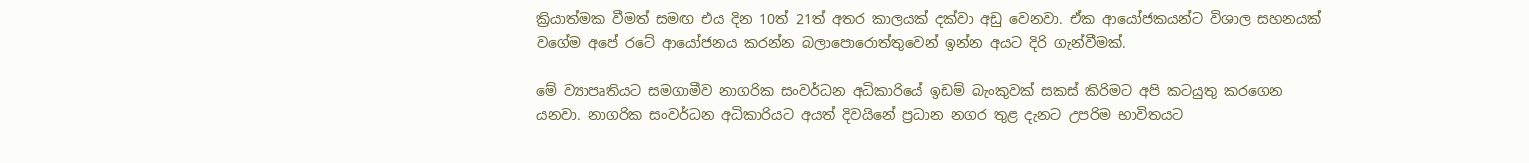ක්‍රියාත්මක වීමත් සමඟ එය දින 10ත් 21ත් අතර කාලයක් දක්වා අඩු වෙනවා. ඒක ආයෝජකයන්ට විශාල සහනයක් වගේම අපේ රටේ ආයෝජනය කරන්න බලාපොරොත්තුවෙන් ඉන්න අයට දිරි ගැන්වීමක්.

මේ ව්‍යාපෘතියට සමගාමීව නාගරික සංවර්ධන අධිකාරියේ ඉඩම් බැංකුවක් සකස් කිරිමට අපි කටයුතු කරගෙන යනවා. නාගරික සංවර්ධන අධිකාරියට අයත් දිවයිනේ ප්‍රධාන නගර තුළ දැනට උපරිම භාවිතයට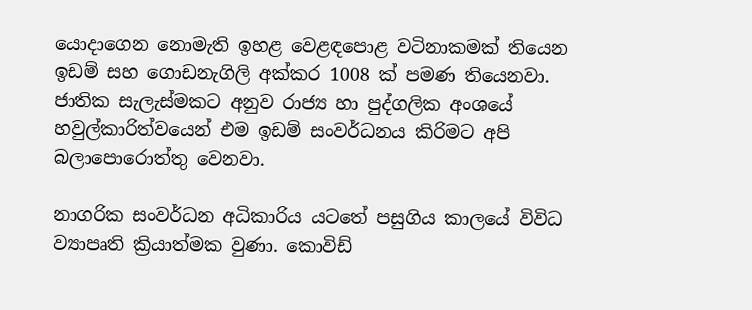යොදාගෙන නොමැති ඉහළ වෙළඳපොළ වටිනාකමක් තියෙන ඉඩම් සහ ගොඩනැගිලි අක්කර 1008 ක් පමණ තියෙනවා. ජාතික සැලැස්මකට අනුව රාජ්‍ය හා පුද්ගලික අංශයේ හවුල්කාරිත්වයෙන් එම ඉඩම් සංවර්ධනය කිරිමට අපි බලාපොරොත්තු වෙනවා.

නාගරික සංවර්ධන අධිකාරිය යටතේ පසුගිය කාලයේ විවිධ ව්‍යාපෘති ක්‍රියාත්මක වුණා. කොවිඩ්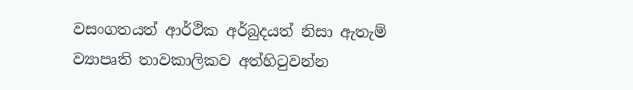වසංගතයත් ආර්ථික අර්බුදයත් නිසා ඇතැම් ව්‍යාපෘති තාවකාලිකව අත්හිටුවන්න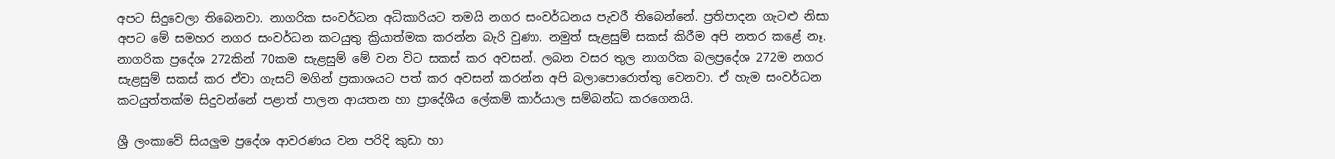අපට සිදුවෙලා තිබෙනවා. නාගරික සංවර්ධන අධිකාරියට තමයි නගර සංවර්ධනය පැවරී තිබෙන්නේ. ප්‍රතිපාදන ගැටළු නිසා අපට මේ සමහර නගර සංවර්ධන කටයුතු ක්‍රියාත්මක කරන්න බැරි වුණා. නමුත් සැළසුම් සකස් කිරීම අපි නතර කළේ නෑ. නාගරික ප්‍රදේශ 272කින් 70කම සැළසුම් මේ වන විට සකස් කර අවසන්. ලබන වසර තුල නාගරික බලප්‍රදේශ 272ම නගර සැළසුම් සකස් කර ඒවා ගැසට් මගින් ප්‍රකාශයට පත් කර අවසන් කරන්න අපි බලාපොරොත්තු වෙනවා. ඒ හැම සංවර්ධන කටයුත්තක්ම සිදුවන්නේ පළාත් පාලන ආයතන හා ප්‍රාදේශීය ලේකම් කාර්යාල සම්බන්ධ කරගෙනයි.

ශ්‍රී ලංකාවේ සියලුම ප්‍රදේශ ආවරණය වන පරිදි කුඩා හා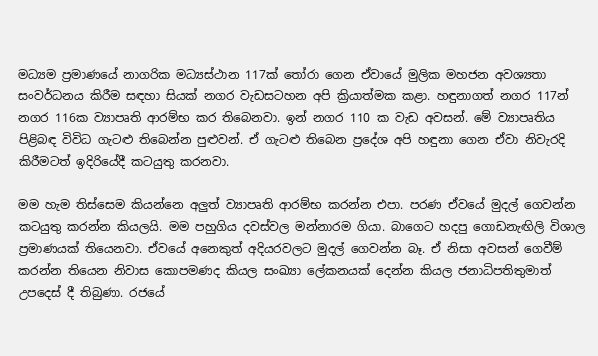මධ්‍යම ප්‍රමාණයේ නාගරික මධ්‍යස්ථාන 117ක් තෝරා ගෙන ඒවායේ මුලික මහජන අවශ්‍යතා සංවර්ධනය කිරීම සඳහා සියක් නගර වැඩසටහන අපි ක්‍රියාත්මක කළා. හඳුනාගත් නගර 117න් නගර 116ක ව්‍යාපෘති ආරම්භ කර තිබෙනවා. ඉන් නගර 110 ක වැඩ අවසන්. මේ ව්‍යාපෘතිය පිළිබඳ විවිධ ගැටළු තිබෙන්න පුළුවන්. ඒ ගැටළු තිබෙන ප්‍රදේශ අපි හඳුනා ගෙන ඒවා නිවැරදි කිරීමටත් ඉදිරියේදී කටයුතු කරනවා.

මම හැම තිස්සෙම කියන්නෙ අලුත් ව්‍යාපෘති ආරම්භ කරන්න එපා. පරණ ඒවයේ මුදල් ගෙවන්න කටයුතු කරන්න කියලයි. මම පහුගිය දවස්වල මන්නාරම ගියා. බාගෙට හදපු ගොඩනැඟිලි විශාල ප්‍රමාණයක් තියෙනවා. ඒවයේ අනෙකුත් අදියරවලට මුදල් ගෙවන්න බෑ. ඒ නිසා අවසන් ගෙවීම් කරන්න තියෙන නිවාස කොපමණද කියල සංඛ්‍යා‍‍ ලේකනයක් දෙන්න කියල ජනාධිපතිතුමාත් උපදෙස් දී තිබුණා. රජයේ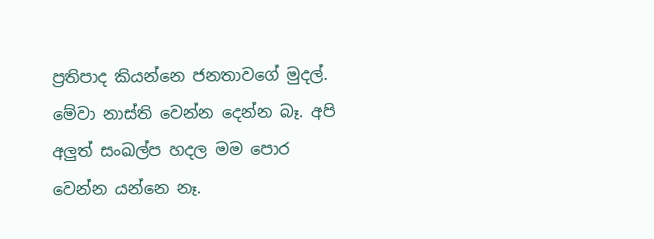ප්‍රතිපාද කියන්නෙ ජනතාවගේ මුදල්. මේවා නාස්ති වෙන්න දෙන්න බෑ. අපි අලුත් සංඛල්ප හදල මම පොර වෙන්න යන්නෙ නෑ.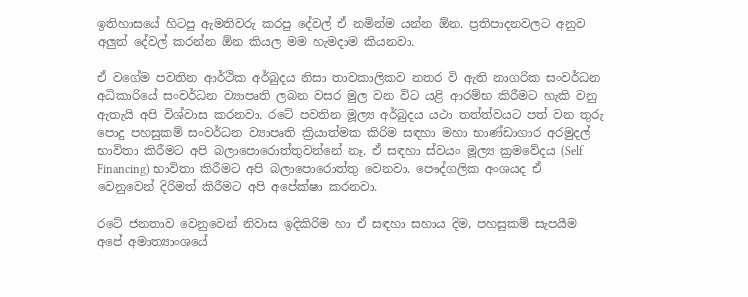ඉතිහාසයේ හිටපු ඇමතිවරු කරපු දේවල් ඒ නමින්ම යන්න ඕන. ප්‍රතිපාදනවලට අනුව අලුත් දේවල් කරන්න ඕන කියල මම හැමදාම කියනවා.

ඒ වගේම පවතින ආර්ථික අර්බුදය නිසා තාවකාලිකව නතර වි ඇති නාගරික සංවර්ධන අධිකාරියේ සංවර්ධන ව්‍යාපෘති ලබන වසර මුල වන විට යළි ආරම්භ කිරීමට හැකි වනු ඇතැයි අපි විශ්වාස කරනවා. රටේ පවතින මූල්‍ය අර්බුදය යථා තත්ත්වයට පත් වන තුරු පොදු පහසුකම් සංවර්ධන ව්‍යාපෘති ක්‍රියාත්මක කිරිම සඳහා මහා භාණ්ඩාගාර අරමුදල් භාවිතා කිරීමට අපි බලාපොරොත්තුවන්නේ නෑ. ඒ සඳහා ස්වයං මූල්‍ය ක්‍රමවේදය (Self Financing) භාවිතා කිරීමට අපි බලාපොරොත්තු වෙනවා. පෞද්ගලික අංශයද ඒ වෙනුවෙන් දිරිමත් කිරීමට අපි අපේක්ෂා කරනවා.

රටේ ජනතාව වෙනුවෙන් නිවාස ඉදිකිරිම හා ඒ සඳහා සහාය දිම, පහසුකම් සැපයීම අපේ අමාත්‍යාංශයේ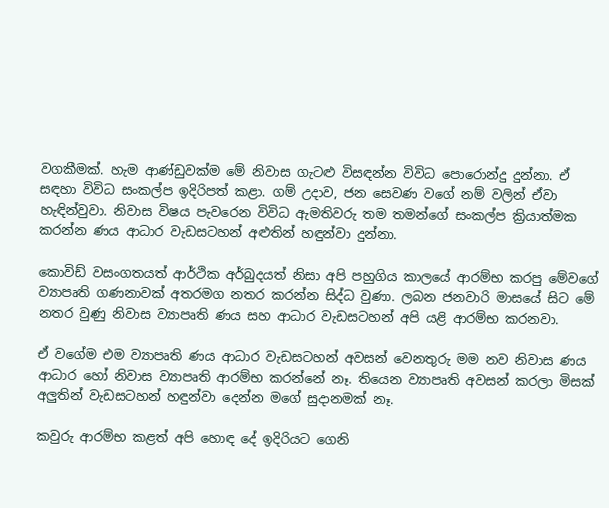වගකීමක්. හැම ආණ්ඩුවක්ම මේ නිවාස ගැටළු විසඳන්න විවිධ පොරොන්දු දුන්නා. ඒ සඳහා විවිධ සංකල්ප ඉදිරිපත් කළා. ගම් උදාව, ජන සෙවණ වගේ නම් වලින් ඒවා හැඳින්වුවා. නිවාස විෂය පැවරෙන විවිධ ඇමතිවරු තම තමන්ගේ සංකල්ප ක්‍රියාත්මක කරන්න ණය ආධාර වැඩසටහන් අළුතින් හඳුන්වා දුන්නා.

කොවිඩ් වසංගතයත් ආර්ථික අර්බුදයත් නිසා අපි පහුගිය කාලයේ ආරම්භ කරපු මේවගේ ව්‍යාපෘති ගණනාවක් අතරමග නතර කරන්න සිද්ධ වුණා. ලබන ජනවාරි මාසයේ සිට මේ නතර වුණු නිවාස ව්‍යාපෘති ණය සහ ආධාර වැඩසටහන් අපි යළි ආරම්භ කරනවා.

ඒ වගේම එම ව්‍යාපෘති ණය ආධාර වැඩසටහන් අවසන් වෙනතුරු මම නව නිවාස ණය ආධාර හෝ නිවාස ව්‍යාපෘති ආරම්භ කරන්නේ නෑ. තියෙන ව්‍යාපෘති අවසන් කරලා මිසක් අලුතින් වැඩසටහන් හඳුන්වා දෙන්න මගේ සුදානමක් නෑ.

කවුරු ආරම්භ කළත් අපි හොඳ දේ ඉදිරියට ගෙනි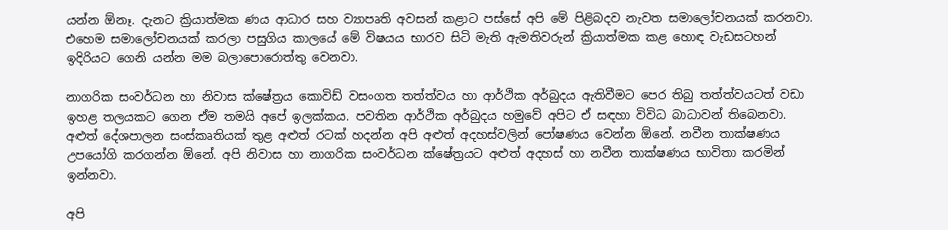යන්න ඕනෑ. දැනට ක්‍රියාත්මක ණය ආධාර සහ ව්‍යාපෘති අවසන් කළාට පස්සේ අපි මේ පිළිබදව නැවත සමාලෝචනයක් කරනවා. එහෙම සමාලෝචනයක් කරලා පසුගිය කාලයේ මේ විෂයය භාරව සිටි මැති ඇමතිවරුන් ක්‍රියාත්මක කළ හොඳ වැඩසටහන් ඉදිරියට ගෙනි යන්න මම බලාපොරොත්තු වෙනවා.

නාගරික සංවර්ධන හා නිවාස ක්ෂේත්‍රය කොවිඩ් වසංගත තත්ත්වය හා ආර්ථික අර්බුදය ඇතිවීමට පෙර තිබු තත්ත්වයටත් වඩා ඉහළ තලයකට ගෙන ඒම තමයි අපේ ඉලක්කය. පවතින ආර්ථික අර්බුදය හමුවේ අපිට ඒ සඳහා විවිධ බාධාවන් තිබෙනවා. අළුත් දේශපාලන සංස්කෘතියක් තුළ අළුත් රටක් හදන්න අපි අළුත් අදහස්වලින් පෝෂණය වෙන්න ඕනේ. නවීන තාක්ෂණය උපයෝගි කරගන්න ඕනේ. අපි නිවාස හා නාගරික සංවර්ධන ක්ෂේත්‍රයට අළුත් අදහස් හා නවීන තාක්ෂණය භාවිතා කරමින් ඉන්නවා.

අපි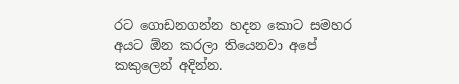රට ගොඩනගන්න හදන කොට සමහර අයට ඕන කරලා තියෙනවා අපේ කකුලෙන් අදින්න.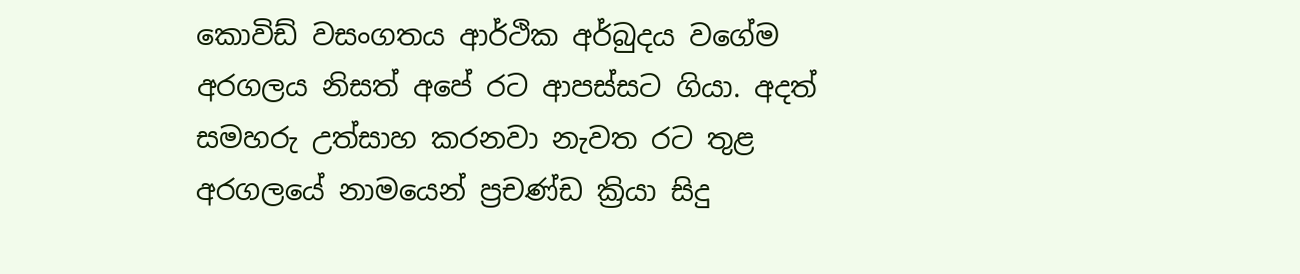කොවිඩ් වසංගතය ආර්ථික අර්බුදය වගේම අරගලය නිසත් අපේ රට ආපස්සට ගියා. අදත් සමහරු උත්සාහ කරනවා නැවත රට තුළ අරගලයේ නාමයෙන් ප්‍රචණ්ඩ ක්‍රියා සිදු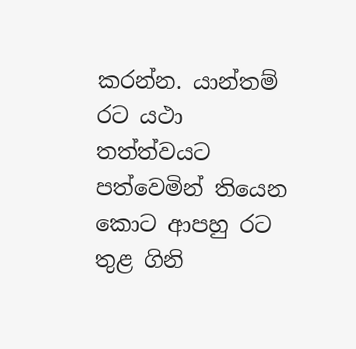කරන්න. යාන්තම් රට යථා තත්ත්වයට පත්වෙමින් තියෙන කොට ආපහු රට තුළ ගිනි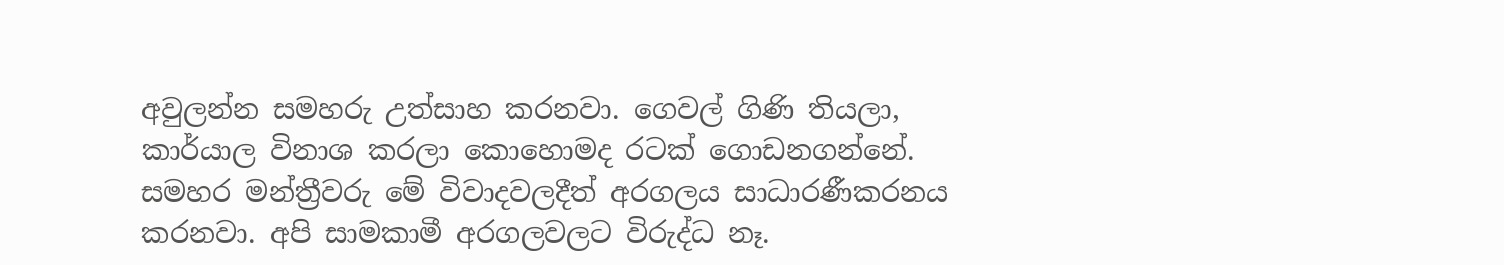අවුලන්න සමහරු උත්සාහ කරනවා. ගෙවල් ගිණි තියලා, කාර්යාල විනාශ කරලා කොහොමද රටක් ගොඩනගන්නේ. සමහර මන්ත්‍රීවරු මේ විවාදවලදීත් අරගලය සාධාරණීකරනය කරනවා. අපි සාමකාමී අරගලවලට විරුද්ධ නෑ.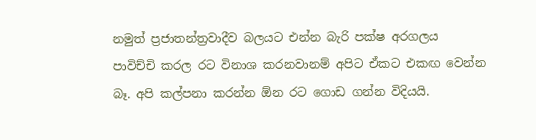නමුත් ප්‍රජාතන්ත්‍රවාදීව බලයට එන්න බැරි පක්ෂ අරගලය පාවිච්චි කරල රට විනාශ කරනවානම් අපිට ඒකට එකඟ වෙන්න බෑ. අපි කල්පනා කරන්න ඕන රට ගොඩ ගන්න විදියයි.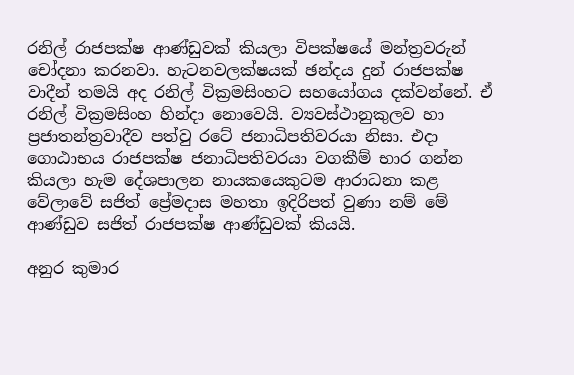රනිල් රාජපක්ෂ ආණ්ඩුවක් කියලා විපක්ෂයේ මන්ත්‍රවරුන් චෝදනා කරනවා. හැටනවලක්ෂයක් ඡන්දය දුන් රාජපක්ෂ වාදීන් තමයි අද රනිල් වික්‍රමසිංහට සහයෝගය දක්වන්නේ. ඒ රනිල් වික්‍රමසිංහ හින්දා නොවෙයි. ව්‍යවස්ථානුකුලව හා ප්‍රජාතන්ත්‍රවාදීව පත්වු රටේ ජනාධිපතිවරයා නිසා. එදා ගොඨාභය රාජපක්ෂ ජනාධිපතිවරයා වගකීම් භාර ගන්න කියලා හැම දේශපාලන නායකයෙකුටම ආරාධනා කළ වේලාවේ සජිත් ප්‍රේමදාස මහතා ඉදිරිපත් වුණා නම් මේ ආණ්ඩුව සජිත් රාජපක්ෂ ආණ්ඩුවක් කියයි.

අනුර කුමාර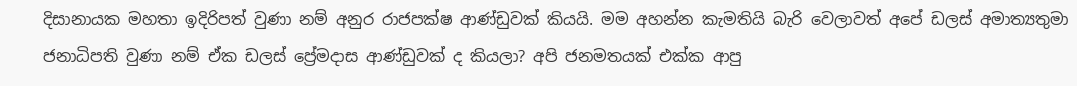දිසානායක මහතා ඉදිරිපත් වුණා නම් අනුර රාජපක්ෂ ආණ්ඩුවක් කියයි. මම අහන්න කැමතියි බැරි වෙලාවත් අපේ ඩලස් අමාත්‍යතුමා ජනාධිපති වුණා නම් ඒක ඩලස් ප්‍රේමදාස ආණ්ඩුවක් ද කියලා? අපි ජනමතයක් එක්ක ආපු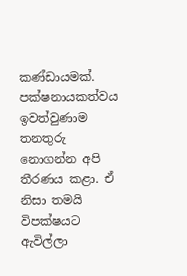කණ්ඩායමක්. පක්ෂනායකත්වය ඉවත්වුණාම තනතුරු නොගන්න අපි තීරණය කළා. ඒ නිසා තමයි විපක්ෂයට ඇවිල්ලා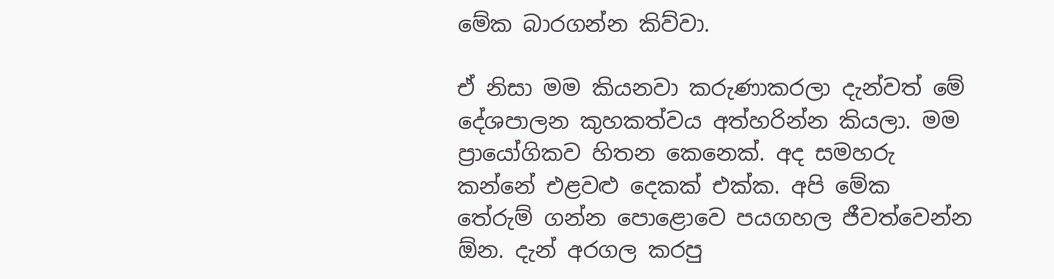මේක බාරගන්න කිව්වා.

ඒ නිසා මම කියනවා කරුණාකරලා දැන්වත් මේ දේශපාලන කුහකත්වය අත්හරින්න කියලා. මම ප්‍රායෝගිකව හිතන කෙනෙක්. අද සමහරු කන්නේ එළවළු දෙකක් එක්ක. අපි මේක තේරුම් ගන්න පොළොවෙ පයගහල ජීවත්වෙන්න ඕන. දැන් අරගල කරපු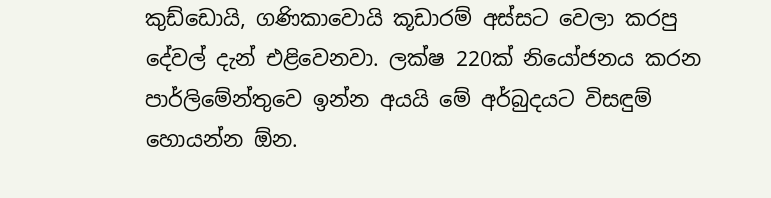කුඩ්ඩොයි, ගණිකාවොයි කූඩාරම් අස්සට වෙලා කරපු දේවල් දැන් එළිවෙනවා. ලක්ෂ 220ක් නියෝජනය කරන පාර්ලිමේන්තුවෙ ඉන්න අයයි මේ අර්බුදයට විසඳුම් හොයන්න ඕන.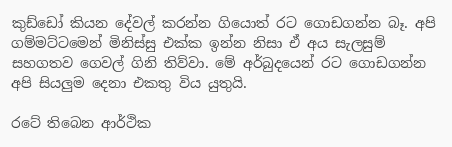කුඩ්ඩෝ කියන දේවල් කරන්න ගියොත් රට ගොඩගන්න බෑ. අපි ගම්මට්ටමෙන් මිනිස්සු එක්ක ඉන්න නිසා ඒ අය සැලසුම් සහගතව ගෙවල් ගිනි තිව්වා. මේ අර්බුදයෙන් රට ගොඩගන්න අපි සියලුම දෙනා එකතු විය යුතුයි.

රටේ තිබෙන ආර්ථික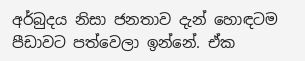අර්බුදය නිසා ජනතාව දැන් හොඳටම පීඩාවට පත්වෙලා ඉන්නේ. ඒක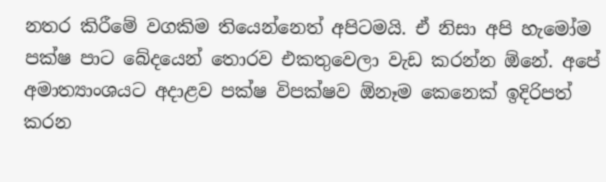නතර කිරීමේ වගකිම තියෙන්නෙත් අපිටමයි. ඒ නිසා අපි හැමෝම පක්ෂ පාට බේදයෙන් තොරව එකතුවෙලා වැඩ කරන්න ඕනේ. අපේ අමාත්‍යාංශයට අදාළව පක්ෂ විපක්ෂව ඕනෑම කෙනෙක් ඉදිරිපත් කරන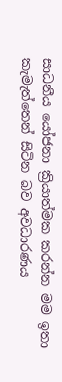සාධනීය යෝජනා ක්‍රියාත්මක කරන්න මම ඉතා කැමැත්තෙන් සිටින බව අවධාරණය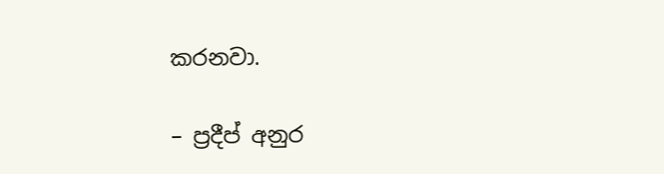කරනවා.

– ප්‍රදීප් අනුර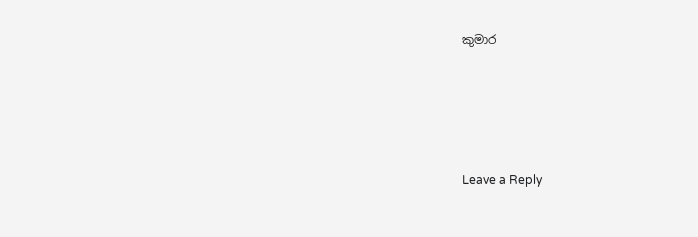කුමාර





Leave a Reply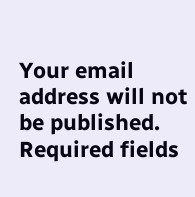Your email address will not be published. Required fields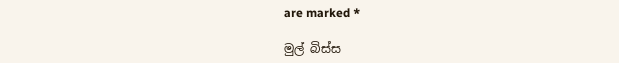are marked *

මුල් බිස්ස